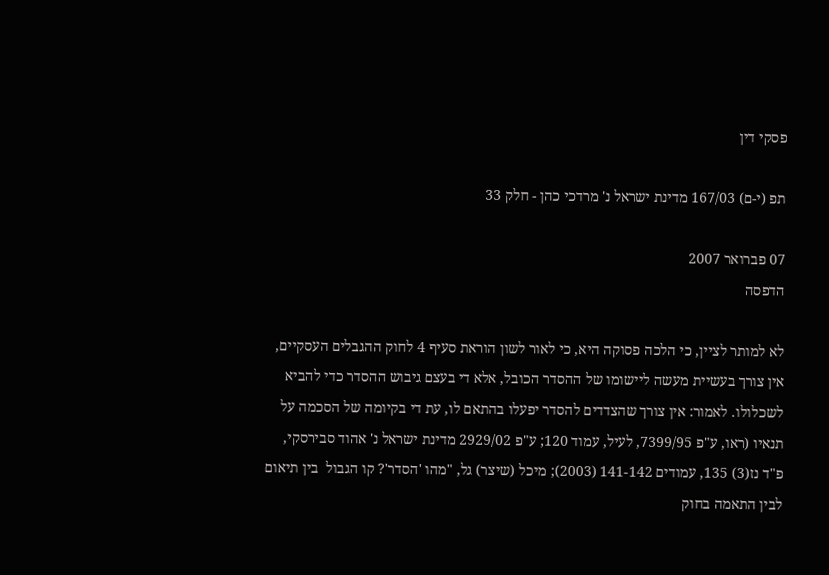פסקי דין

תפ (י-ם) 167/03 מדינת ישראל נ' מרדכי כהן - חלק 33

07 פברואר 2007
הדפסה

לא למותר לציין, כי הלכה פסוקה היא, כי לאור לשון הוראת סעיף 4 לחוק ההגבלים העסקיים, אין צורך בעשיית מעשה ליישומו של ההסדר הכובל, אלא די בעצם גיבוש ההסדר כדי להביא לשכלולו. לאמור: אין צורך שהצדדים להסדר יפעלו בהתאם לו, עת די בקיומה של הסכמה על תנאיו (ראו, ע"פ 7399/95, לעיל, עמוד 120; ע"פ 2929/02 מדינת ישראל נ' אהוד סבירסקי, פ"ד נז(3) 135, עמודים 141-142 (2003); מיכל (שיצר) גל, "מהו 'הסדר'? קו הגבול  בין תיאום לבין התאמה בחוק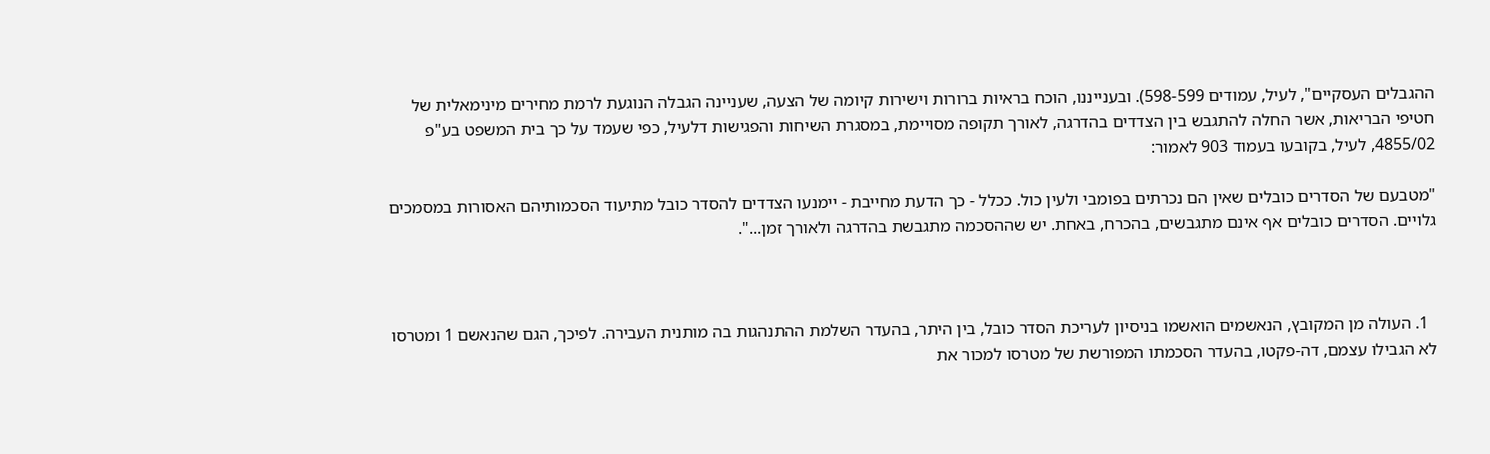ההגבלים העסקיים", לעיל, עמודים 598-599). ובענייננו, הוכח בראיות ברורות וישירות קיומה של הצעה, שעניינה הגבלה הנוגעת לרמת מחירים מינימאלית של חטיפי הבריאות, אשר החלה להתגבש בין הצדדים בהדרגה, לאורך תקופה מסויימת, במסגרת השיחות והפגישות דלעיל, כפי שעמד על כך בית המשפט בע"פ 4855/02, לעיל, בקובעו בעמוד 903 לאמור:

"מטבעם של הסדרים כובלים שאין הם נכרתים בפומבי ולעין כול. ככלל - כך הדעת מחייבת - יימנעו הצדדים להסדר כובל מתיעוד הסכמותיהם האסורות במסמכים גלויים. הסדרים כובלים אף אינם מתגבשים, בהכרח, באחת. יש שההסכמה מתגבשת בהדרגה ולאורך זמן...".



  1. העולה מן המקובץ, הנאשמים הואשמו בניסיון לעריכת הסדר כובל, בין היתר, בהעדר השלמת ההתנהגות בה מותנית העבירה. לפיכך, הגם שהנאשם 1 ומטרסו לא הגבילו עצמם, דה-פקטו, בהעדר הסכמתו המפורשת של מטרסו למכור את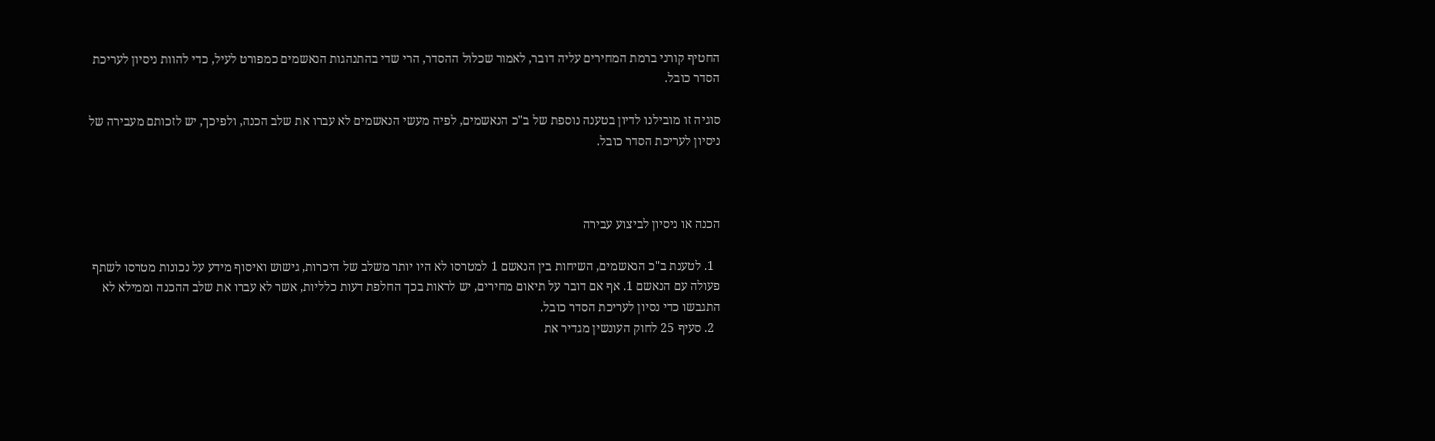החטיף קורני ברמת המחירים עליה דובר, לאמור שכלול ההסדר, הרי שדי בהתנהגות הנאשמים כמפורט לעיל, כדי להוות ניסיון לעריכת הסדר כובל.

סוגיה זו מובילנו לדיון בטענה נוספת של ב"כ הנאשמים, לפיה מעשי הנאשמים לא עברו את שלב הכנה, ולפיכך, יש לזכותם מעבירה של ניסיון לעריכת הסדר כובל.



הכנה או ניסיון לביצוע עבירה

  1. לטענת ב"כ הנאשמים, השיחות בין הנאשם 1 למטרסו לא היו יותר משלב של היכרות, גישוש ואיסוף מידע על נכונות מטרסו לשתף פעולה עם הנאשם 1. אף אם דובר על תיאום מחירים, יש לראות בכך החלפת דעות כלליות, אשר לא עברו את שלב ההכנה וממילא לא התגבשו כדי נסיון לעריכת הסדר כובל.
  2. סעיף 25 לחוק העונשין מגדיר את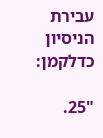עבירת הניסיון כדלקמן:

"25.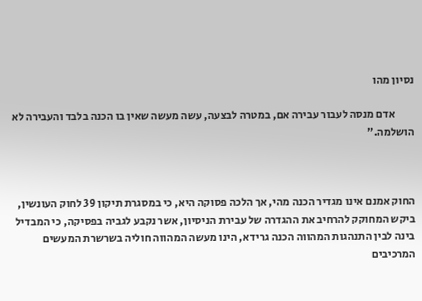נסיון מהו

         אדם מנסה לעבור עבירה אם, במטרה לבצעה, עשה מעשה שאין בו הכנה בלבד והעבירה לא הושלמה."



החוק אמנם אינו מגדיר הכנה מהי, אך הלכה פסוקה היא, כי במסגרת תיקון 39 לחוק העונשין, ביקש המחוקק להרחיב את ההגדרה של עבירת הניסיון, אשר נקבע לגביה בפסיקה, כי המבדיל בינה לבין התנהגות המהווה הכנה גרידא, הינו מעשה המהווה חוליה בשרשרת המעשים המרכיבים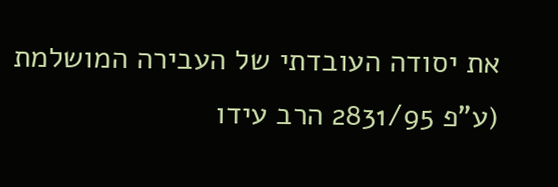את יסודה העובדתי של העבירה המושלמת (ע"פ 2831/95 הרב עידו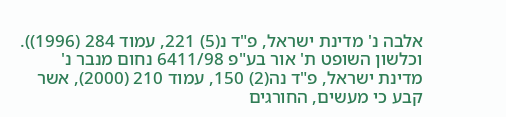אלבה נ' מדינת ישראל, פ"ד נ(5) 221, עמוד 284 (1996)). וכלשון השופט ת' אור בע"פ 6411/98 נחום מנבר נ' מדינת ישראל, פ"ד נה(2) 150, עמוד 210 (2000), אשר קבע כי מעשים, החורגים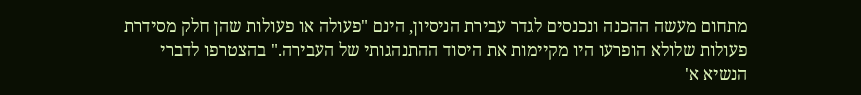מתחום מעשה ההכנה ונכנסים לגדר עבירת הניסיון, הינם "פעולה או פעולות שהן חלק מסידרת פעולות שלולא הופרעו היו מקיימות את היסוד ההתנהגותי של העבירה." בהצטרפו לדברי הנשיא א'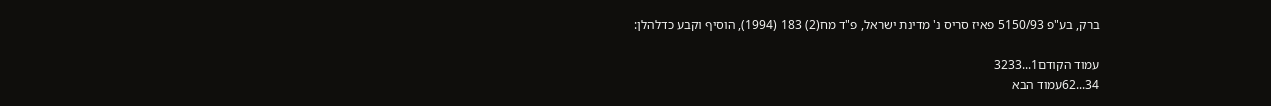ברק, בע"פ 5150/93 פאיז סריס נ' מדינת ישראל, פ"ד מח(2) 183 (1994), הוסיף וקבע כדלהלן:

עמוד הקודם1...3233
34...62עמוד הבא